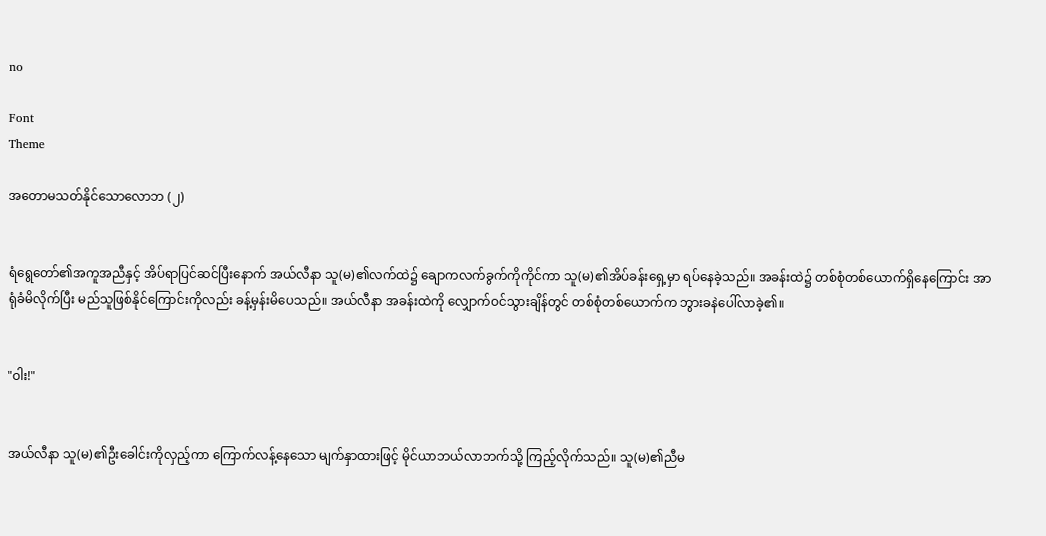no

Font
Theme

အတောမသတ်နိုင်သောလောဘ (၂)


ရံရွေတော်၏အကူအညီနှင့် အိပ်ရာပြင်ဆင်ပြီးနောက် အယ်လီနာ သူ(မ)၏လက်ထဲ၌ ချောကလက်ခွက်ကိုကိုင်ကာ သူ(မ)၏အိပ်ခန်းရှေ့မှာ ရပ်နေခဲ့သည်။ အခန်းထဲ၌ တစ်စုံတစ်ယောက်ရှိနေကြောင်း အာရုံခံမိလိုက်ပြီး မည်သူဖြစ်နိုင်ကြောင်းကိုလည်း ခန့်မှန်းမိပေသည်။ အယ်လီနာ အခန်းထဲကို လျှောက်ဝင်သွားချိန်တွင် တစ်စုံတစ်ယောက်က ဘွားခနဲပေါ်လာခဲ့၏။


"ဝါး!"


အယ်လီနာ သူ(မ)၏ဦးခေါင်းကိုလှည့်ကာ ကြောက်လန့်နေသော မျက်နှာထားဖြင့် မိုင်ယာဘယ်လာဘက်သို့ ကြည့်လိုက်သည်။ သူ(မ)၏ညီမ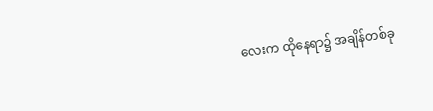လေးက ထိုနေရာ၌ အချိန်တစ်ခု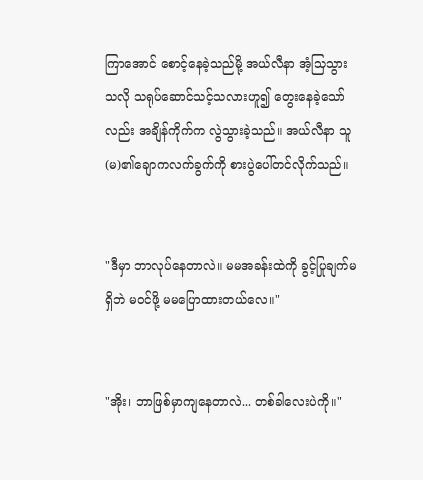ကြာအောင် စောင့်နေခဲ့သည်မို့ အယ်လီနာ အံ့သြသွားသလို သရုပ်ဆောင်သင့်သလားဟူ၍ တွေးနေခဲ့သော်လည်း အချိန်ကိုက်က လွဲသွားခဲ့သည်။ အယ်လီနာ သူ(မ)၏ချောကလက်ခွက်ကို စားပွဲပေါ်တင်လိုက်သည်။


"ဒီမှာ ဘာလုပ်နေတာလဲ။ မမအခန်းထဲကို ခွင့်ပြုချက်မရှိဘဲ မဝင်ဖို့ မမပြောထားတယ်လေ။"


"အိုး၊ ဘာဖြစ်မှာကျနေတာလဲ... တစ်ခါလေးပဲကို။"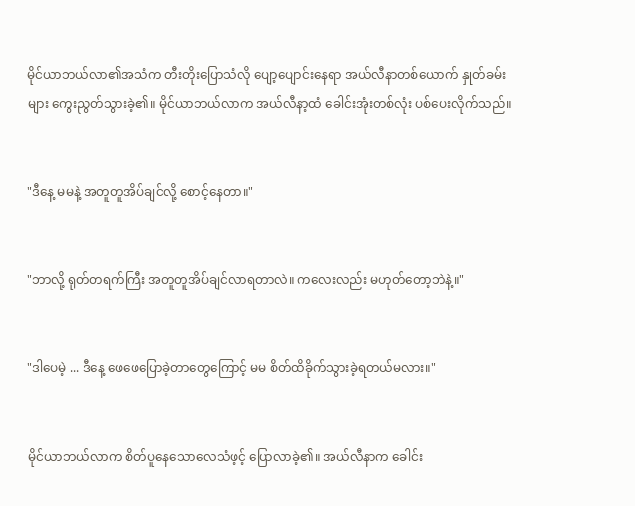မိုင်ယာဘယ်လာ၏အသံက တီးတိုးပြောသံလို ပျော့ပျောင်းနေရာ အယ်လီနာတစ်ယောက် နှုတ်ခမ်းများ ကွေးညွတ်သွားခဲ့၏။ မိုင်ယာဘယ်လာက အယ်လီနာ့ထံ ခေါင်းအုံးတစ်လုံး ပစ်ပေးလိုက်သည်။


"ဒီနေ့ မမနဲ့ အတူတူအိပ်ချင်လို့ စောင့်နေတာ။"


"ဘာလို့ ရုတ်တရက်ကြီး အတူတူအိပ်ချင်လာရတာလဲ။ ကလေးလည်း မဟုတ်တော့ဘဲနဲ့။"


"ဒါပေမဲ့ ... ဒီနေ့ ဖေဖေပြောခဲ့တာတွေကြောင့် မမ စိတ်ထိခိုက်သွားခဲ့ရတယ်မလား။"


မိုင်ယာဘယ်လာက စိတ်ပူနေသောလေသံဖ့င့် ပြောလာခဲ့၏။ အယ်လီနာက ခေါင်း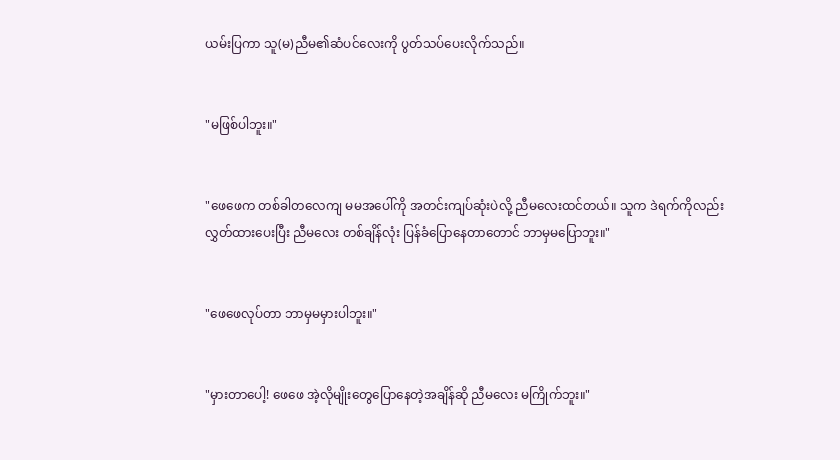ယမ်းပြကာ သူ(မ)ညီမ၏ဆံပင်လေးကို ပွတ်သပ်ပေးလိုက်သည်။


"မဖြစ်ပါဘူး။"


"ဖေဖေက တစ်ခါတလေကျ မမအပေါ်ကို အတင်းကျပ်ဆုံးပဲလို့ ညီမလေးထင်တယ်။ သူက ဒဲရက်ကိုလည်း လွှတ်ထားပေးပြီး ညီမလေး တစ်ချိန်လုံး ပြန်ခံပြောနေတာတောင် ဘာမှမပြောဘူး။"


"ဖေဖေလုပ်တာ ဘာမှမမှားပါဘူး။"


"မှားတာပေါ့! ဖေဖေ အဲ့လိုမျိုးတွေပြောနေတဲ့အချိန်ဆို ညီမလေး မကြိုက်ဘူး။"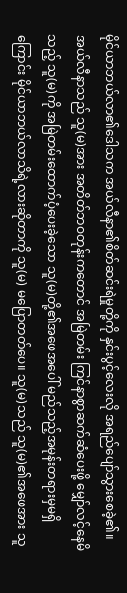မိုင်ယာဘယ်လာ၏ဒေါသက အယ်လီနာ၏စိတ်ဆင်းရဲမှုတို့ကို နှင်းပွင့်လေးလို အရည်ပျော်သွားစေခဲ့၏။ အယ်လီနာသည် သူ(မ)အား အတိတ်ဘဝတုန်းကတောင် အမြဲတမ်း ကြင်နာစွာဆက်ဆံပေးဖို့ မျှော်လင့်နေမိသည့် သူ(မ)ကို အမြဲတမ်းထောက်ပံ့ပေးခဲ့သော သူ(မ)တို့၏အဖေအပေါ် မည်သည့်အမုန်းတရားမှမရှိကြောင်း မိုင်ယာဘယ်လာသိရဲ့လားဆိုတာကို သူ(မ) မပြောတတ်ပေ။ သူ(မ)သည် သူ(မ)၏အဖေအား သူ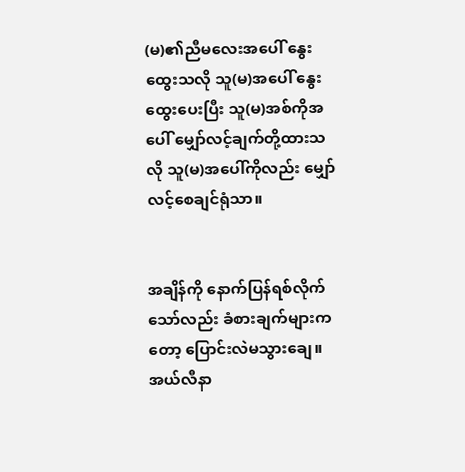(မ)၏ညီမလေးအပေါ် နွေးထွေးသလို သူ(မ)အပေါ် နွေးထွေးပေးပြီး သူ(မ)အစ်ကိုအပေါ် မျှော်လင့်ချက်တို့ထားသလို သူ(မ)အပေါ်ကိုလည်း မျှော်လင့်စေချင်ရုံသာ။


အချိန်ကို နောက်ပြန်ရစ်လိုက်သော်လည်း ခံစားချက်များကတော့ ပြောင်းလဲမသွားချေ။ အယ်လီနာ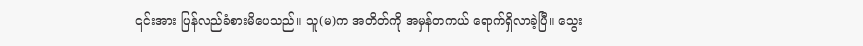၎င်းအား ပြန်လည်ခံစားမိပေသည်။ သူ(မ)က အတိတ်ကို အမှန်တကယ် ရောက်ရှိလာခဲ့ပြီ။ သွေး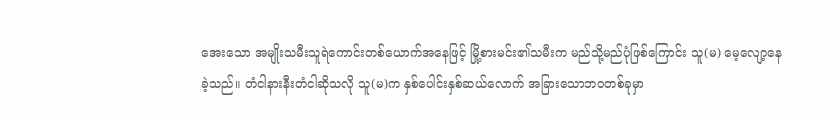အေးသော အမျိုးသမီးသူရဲကောင်းတစ်ယောက်အနေဖြင့် မြို့စားမင်း၏သမီးက မည်သို့မည်ပုံဖြစ်ကြောင်း သူ(မ) မေ့လျော့နေခဲ့သည်။ တံငါနားနီးတံငါဆိုသလို သူ(မ)က နှစ်ပေါင်းနှစ်ဆယ်လောက် အခြားသောဘဝတစ်ခုမှာ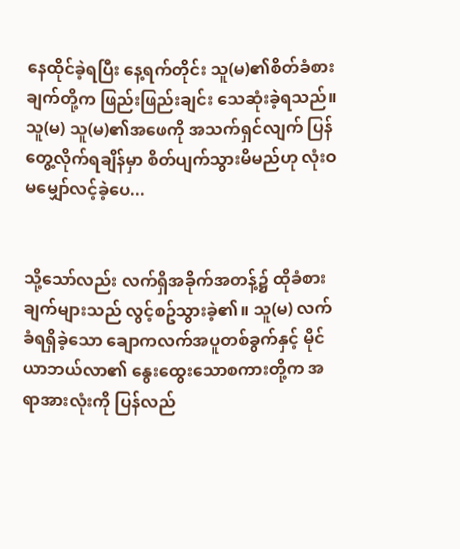နေထိုင်ခဲ့ရပြီး နေ့ရက်တိုင်း သူ(မ)၏စိတ်ခံစားချက်တို့က ဖြည်းဖြည်းချင်း သေဆုံးခဲ့ရသည်။ သူ(မ) သူ(မ)၏အဖေကို အသက်ရှင်လျက် ပြန်တွေ့လိုက်ရချိန်မှာ စိတ်ပျက်သွားမိမည်ဟု လုံးဝမမျှော်လင့်ခဲ့ပေ...


သို့သော်လည်း လက်ရှိအခိုက်အတန့်၌ ထိုခံစားချက်များသည် လွင့်စဥ်သွားခဲ့၏။ သူ(မ) လက်ခံရရှိခဲ့သော ချောကလက်အပူတစ်ခွက်နှင့် မိုင်ယာဘယ်လာ၏ နွေးထွေးသောစကားတို့က အရာအားလုံးကို ပြန်လည်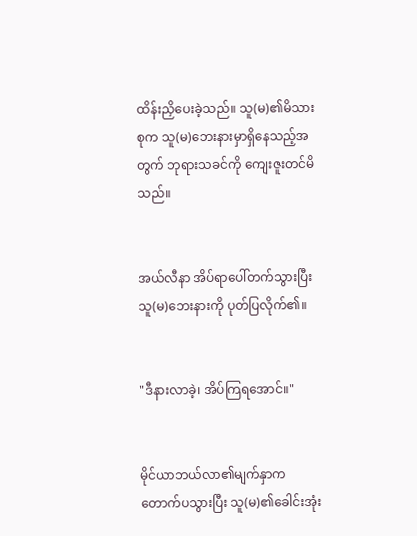ထိန်းညှိပေးခဲ့သည်။ သူ(မ)၏မိသားစုက သူ(မ)ဘေးနားမှာရှိနေသည့်အတွက် ဘုရားသခင်ကို ကျေးဇူးတင်မိသည်။


အယ်လီနာ အိပ်ရာပေါ်တက်သွားပြီး သူ(မ)ဘေးနားကို ပုတ်ပြလိုက်၏။


"ဒီနားလာခဲ့၊ အိပ်ကြရအောင်။"


မိုင်ယာဘယ်လာ၏မျက်နှာက တောက်ပသွားပြီး သူ(မ)၏ခေါင်းအုံး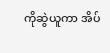ကိုဆွဲယူကာ အိပ်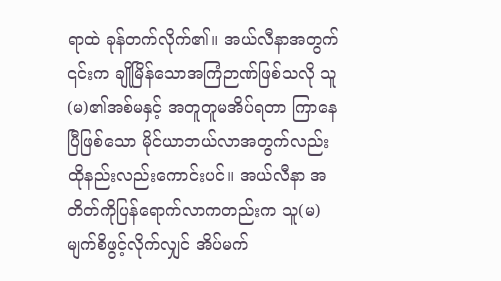ရာထဲ ခုန်တက်လိုက်၏။ အယ်လီနာအတွက် ၎င်းက ချိုမြိန်သောအကြံဉာဏ်ဖြစ်သလို သူ(မ)၏အစ်မနှင့် အတူတူမအိပ်ရတာ ကြာနေပြီဖြစ်သော မိုင်ယာဘယ်လာအတွက်လည်း ထိုနည်းလည်းကောင်းပင်။ အယ်လီနာ အတိတ်ကိုပြန်ရောက်လာကတည်းက သူ(မ) မျက်စိဖွင့်လိုက်လျှင် အိပ်မက်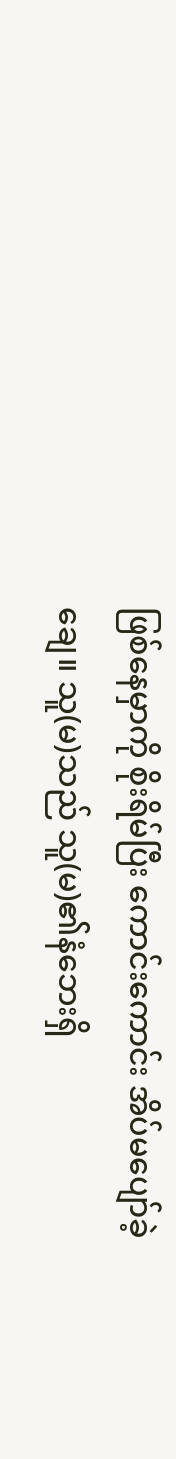ဖြစ်နေမှာကို စိုးရိမ်ပြီး ကောင်းကောင်း အိပ်မပျော်ခဲ့ချေ။ သူ(မ)သည် သူ(မ)၏နံဘေးရှိ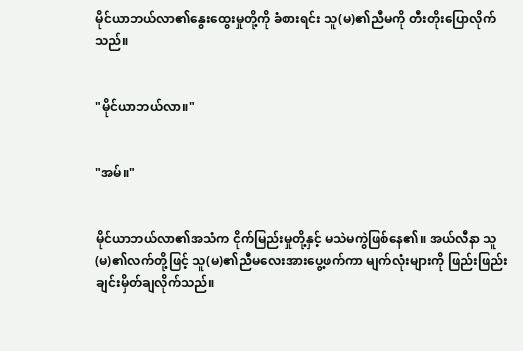မိုင်ယာဘယ်လာ၏နွေးထွေးမှုတို့ကို ခံစားရင်း သူ(မ)၏ညီမကို တီးတိုးပြောလိုက်သည်။


"မိုင်ယာဘယ်လာ။"


"အမ်။"


မိုင်ယာဘယ်လာ၏အသံက ငိုက်မြည်းမှုတို့နှင့် မသဲမကွဲဖြစ်နေ၏။ အယ်လီနာ သူ(မ)၏လက်တို့ဖြင့် သူ(မ)၏ညီမလေးအားပွေ့ဖက်ကာ မျက်လုံးများကို ဖြည်းဖြည်းချင်းမှိတ်ချလိုက်သည်။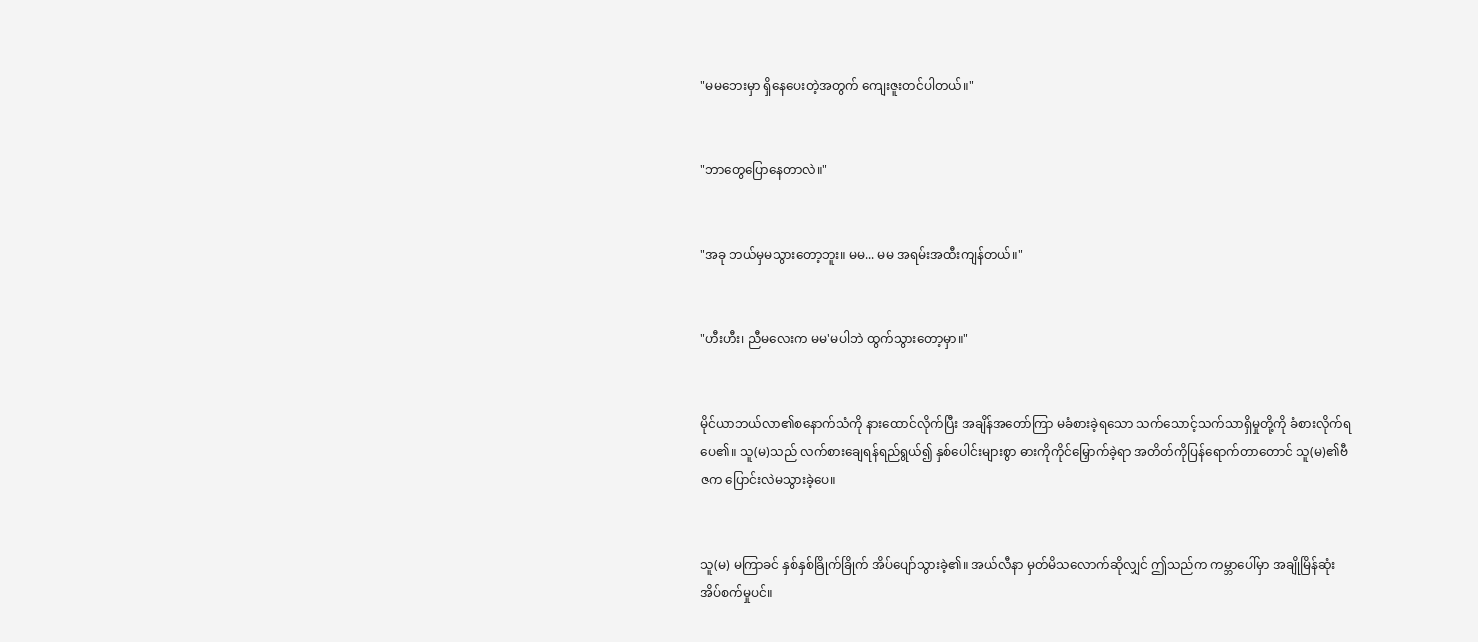"မမဘေးမှာ ရှိနေပေးတဲ့အတွက် ကျေးဇူးတင်ပါတယ်။"


"ဘာတွေပြောနေတာလဲ။"


"အခု ဘယ်မှမသွားတော့ဘူး။ မမ... မမ အရမ်းအထီးကျန်တယ်။"


"ဟီးဟီး၊ ညီမလေးက မမ'မပါဘဲ ထွက်သွားတော့မှာ။"


မိုင်ယာဘယ်လာ၏စနောက်သံကို နားထောင်လိုက်ပြီး အချိန်အတော်ကြာ မခံစားခဲ့ရသော သက်သောင့်သက်သာရှိမှုတို့ကို ခံစားလိုက်ရပေ၏။ သူ(မ)သည် လက်စားချေရန်ရည်ရွယ်၍ နှစ်ပေါင်းများစွာ ဓားကိုကိုင်မြှောက်ခဲ့ရာ အတိတ်ကိုပြန်ရောက်တာတောင် သူ(မ)၏ဗီဇက ပြောင်းလဲမသွားခဲ့ပေ။


သူ(မ) မကြာခင် နှစ်နှစ်ခြိုက်ခြိုက် အိပ်ပျော်သွားခဲ့၏။ အယ်လီနာ မှတ်မိသလောက်ဆိုလျှင် ဤသည်က ကမ္ဘာပေါ်မှာ အချိုမြိန်ဆုံး အိပ်စက်မှုပင်။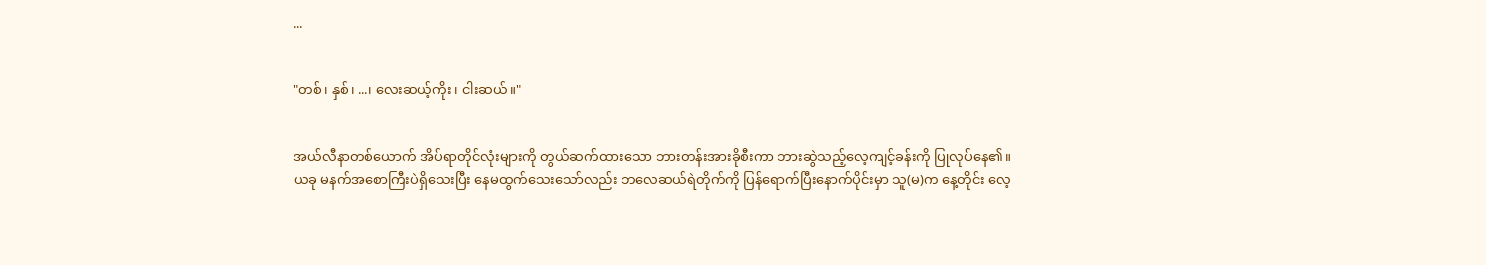...


"တစ်၊ နှစ်၊ ...၊ လေးဆယ့်ကိုး၊ ငါးဆယ်။"


အယ်လီနာတစ်ယောက် အိပ်ရာတိုင်လုံးများကို တွယ်ဆက်ထားသော ဘားတန်းအားခိုစီးကာ ဘားဆွဲသည့်လေ့ကျင့်ခန်းကို ပြုလုပ်နေ၏။ ယခု မနက်အစောကြီးပဲရှိသေးပြီး နေမထွက်သေးသော်လည်း ဘလေဆယ်ရဲတိုက်ကို ပြန်ရောက်ပြီးနောက်ပိုင်းမှာ သူ(မ)က နေ့တိုင်း လေ့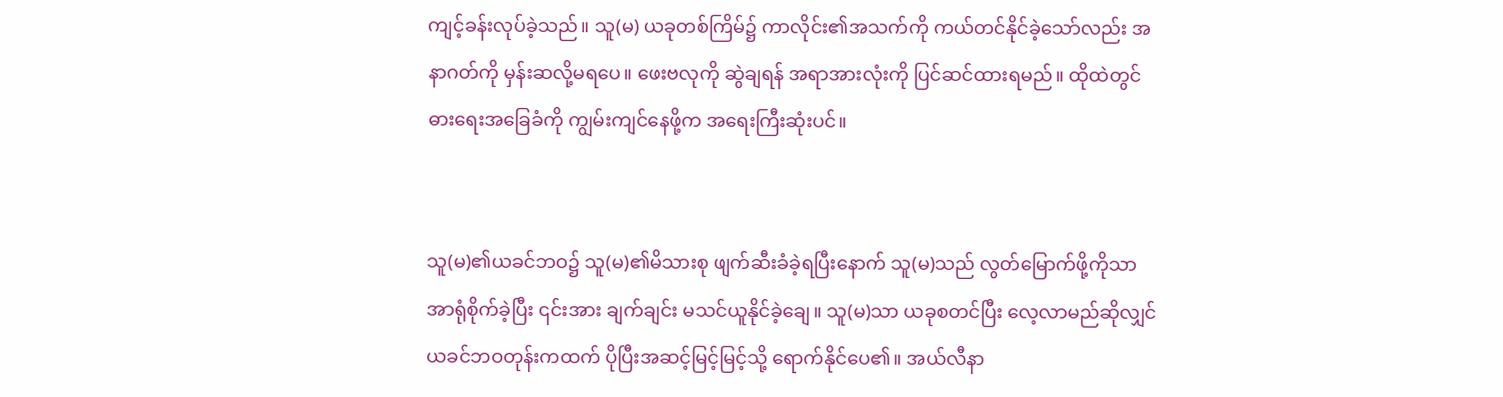ကျင့်ခန်းလုပ်ခဲ့သည်။ သူ(မ) ယခုတစ်ကြိမ်၌ ကာလိုင်း၏အသက်ကို ကယ်တင်နိုင်ခဲ့သော်လည်း အနာဂတ်ကို မှန်းဆလို့မရပေ။ ဖေးဗလုကို ဆွဲချရန် အရာအားလုံးကို ပြင်ဆင်ထားရမည်။ ထိုထဲတွင် ဓားရေးအခြေခံကို ကျွမ်းကျင်နေဖို့က အရေးကြီးဆုံးပင်။


သူ(မ)၏ယခင်ဘဝ၌ သူ(မ)၏မိသားစု ဖျက်ဆီးခံခဲ့ရပြီးနောက် သူ(မ)သည် လွတ်မြောက်ဖို့ကိုသာ အာရုံစိုက်ခဲ့ပြီး ၎င်းအား ချက်ချင်း မသင်ယူနိုင်ခဲ့ချေ။ သူ(မ)သာ ယခုစတင်ပြီး လေ့လာမည်ဆိုလျှင် ယခင်ဘဝတုန်းကထက် ပိုပြီးအဆင့်မြင့်မြင့်သို့ ရောက်နိုင်ပေ၏။ အယ်လီနာ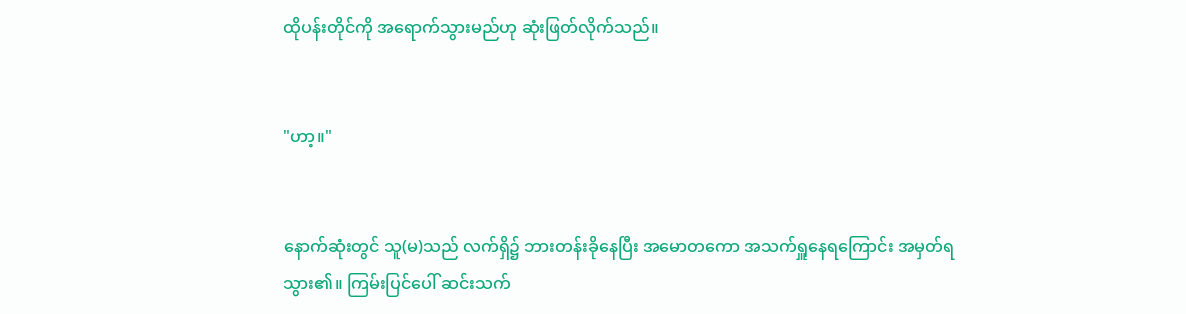ထိုပန်းတိုင်ကို အရောက်သွားမည်ဟု ဆုံးဖြတ်လိုက်သည်။


"ဟာ့။"


နောက်ဆုံးတွင် သူ(မ)သည် လက်ရှိ၌ ဘားတန်းခိုနေပြီး အမောတကော အသက်ရှူနေရကြောင်း အမှတ်ရသွား၏။ ကြမ်းပြင်ပေါ် ဆင်းသက်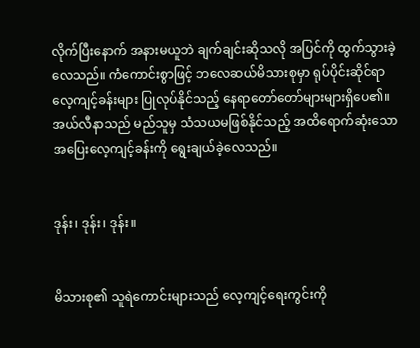လိုက်ပြီးနောက် အနားမယူဘဲ ချက်ချင်းဆိုသလို အပြင်ကို ထွက်သွားခဲ့လေသည်။ ကံကောင်းစွာဖြင့် ဘလေဆယ်မိသားစုမှာ ရုပ်ပိုင်းဆိုင်ရာ လေ့ကျင့်ခန်းများ ပြုလုပ်နိုင်သည့် နေရာတော်တော်များများရှိပေ၏။ အယ်လီနာသည် မည်သူမှ သံသယမဖြစ်နိုင်သည့် အထိရောက်ဆုံးသော အပြေးလေ့ကျင့်ခန်းကို ရွေးချယ်ခဲ့လေသည်။


ဒုန်း၊ ဒုန်း၊ ဒုန်း။


မိသားစု၏ သူရဲကောင်းများသည် လေ့ကျင့်ရေးကွင်းကို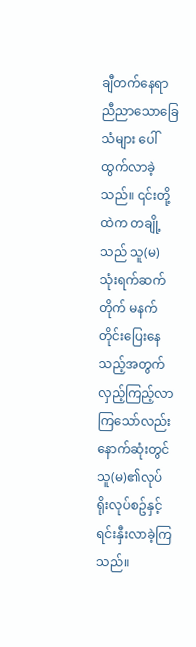ချီတက်နေရာ ညီညာသောခြေသံများ ပေါ်ထွက်လာခဲ့သည်။ ၎င်းတို့ထဲက တချို့သည် သူ(မ) သုံးရက်ဆက်တိုက် မနက်တိုင်းပြေးနေသည့်အတွက် လှည့်ကြည့်လာကြသော်လည်း နောက်ဆုံးတွင် သူ(မ)၏လုပ်ရိုးလုပ်စဥ်နှင့် ရင်းနှီးလာခဲ့ကြသည်။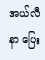အယ်လီနာ ပြေး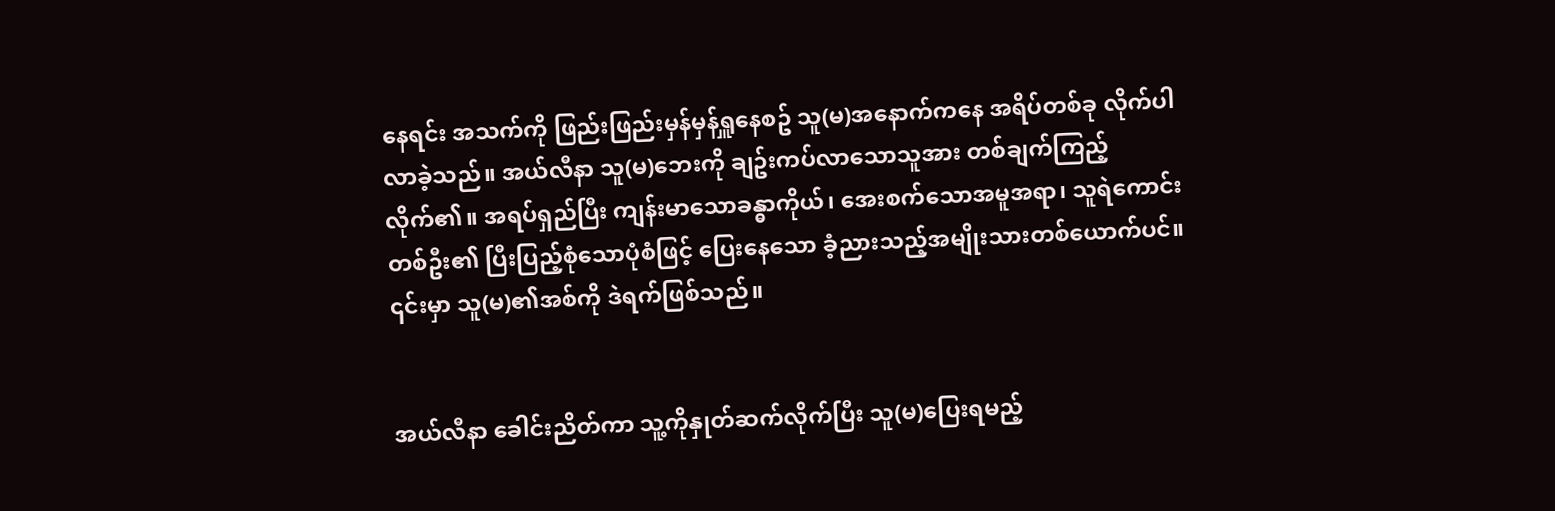နေရင်း အသက်ကို ဖြည်းဖြည်းမှန်မှန်ရှူနေစဥ် သူ(မ)အနောက်ကနေ အရိပ်တစ်ခု လိုက်ပါလာခဲ့သည်။ အယ်လီနာ သူ(မ)ဘေးကို ချဥ်းကပ်လာသောသူအား တစ်ချက်ကြည့်လိုက်၏။ အရပ်ရှည်ပြီး ကျန်းမာသောခန္ဓာကိုယ်၊ အေးစက်သောအမူအရာ၊ သူရဲကောင်းတစ်ဦး၏ ပြီးပြည့်စုံသောပုံစံဖြင့် ပြေးနေသော ခံ့ညားသည့်အမျိုးသားတစ်ယောက်ပင်။ ၎င်းမှာ သူ(မ)၏အစ်ကို ဒဲရက်ဖြစ်သည်။


အယ်လီနာ ခေါင်းညိတ်ကာ သူ့ကိုနှုတ်ဆက်လိုက်ပြီး သူ(မ)ပြေးရမည့်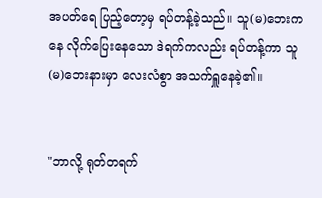အပတ်ရေ ပြည့်တော့မှ ရပ်တန့်ခဲ့သည်။ သူ(မ)ဘေးကနေ လိုက်ပြေးနေသော ဒဲရက်ကလည်း ရပ်တန့်ကာ သူ(မ)ဘေးနားမှာ လေးလံစွာ အသက်ရှူနေခဲ့၏။


"ဘာလို့ ရုတ်တရက်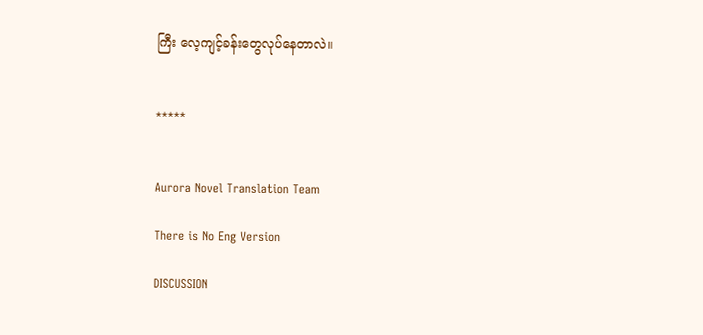ကြီး လေ့ကျင့်ခန်းတွေလုပ်နေတာလဲ။


*****


Aurora Novel Translation Team

There is No Eng Version

DISCUSSION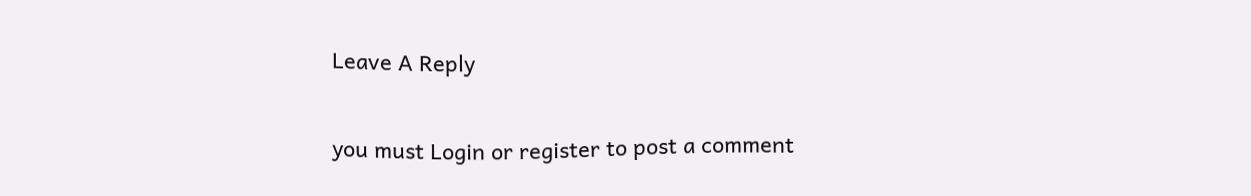Leave A Reply

you must Login or register to post a comment